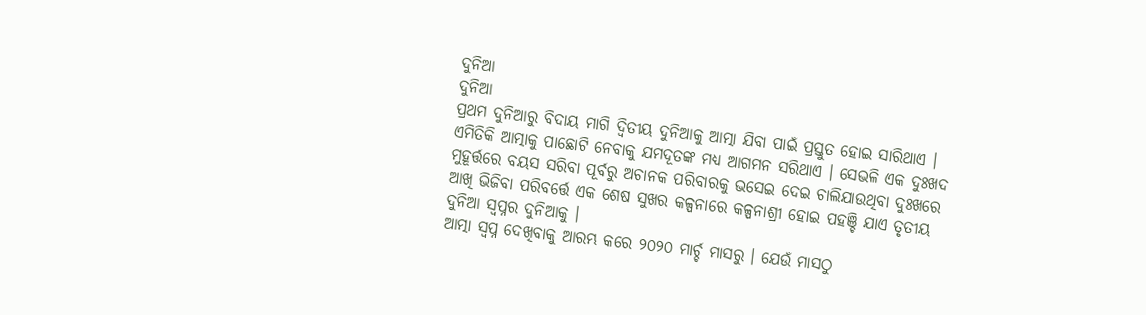ଦୁନିଆ
ଦୁନିଆ
ପ୍ରଥମ ଦୁନିଆରୁ ବିଦାୟ ମାଗି ଦ୍ୱିତୀୟ ଦୁନିଆକୁ ଆତ୍ମା ଯିବା ପାଇଁ ପ୍ରସ୍ତୁତ ହୋଇ ସାରିଥାଏ । ଏମିତିକି ଆତ୍ମାକୁ ପାଛୋଟି ନେବାକୁ ଯମଦୂତଙ୍କ ମଧ୍ୟ ଆଗମନ ସରିଥାଏ । ସେଭଳି ଏକ ଦୁଃଖଦ ମୁହୂର୍ତ୍ତରେ ବୟସ ସରିବା ପୂର୍ବରୁ ଅଚାନକ ପରିବାରକୁ ଭସେଇ ଦେଇ ଚାଲିଯାଉଥିବା ଦୁଃଖରେ ଆଖି ଭିଜିବା ପରିବର୍ତ୍ତେ ଏକ ଶେଷ ସୁଖର କଳ୍ପନାରେ କଳ୍ପନାଶ୍ରୀ ହୋଇ ପହଞ୍ଚି ଯାଏ ତୃତୀୟ ଦୁନିଆ ସ୍ୱପ୍ନର ଦୁନିଆକୁ ।
ଆତ୍ମା ସ୍ୱପ୍ନ ଦେଖିବାକୁ ଆରମ୍ଭ କରେ ୨୦୨୦ ମାର୍ଚ୍ଚ ମାସରୁ । ଯେଉଁ ମାସଠୁ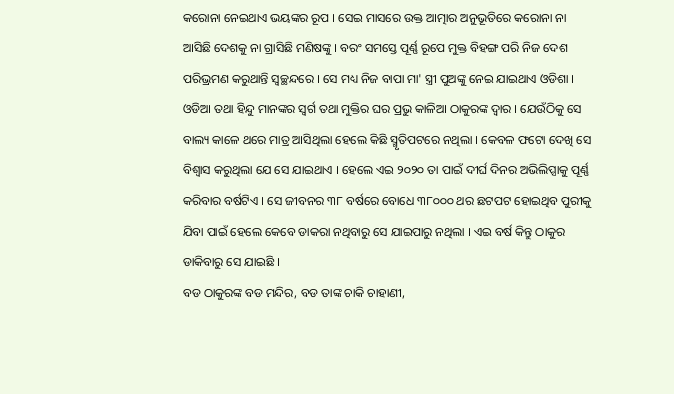କରୋନା ନେଇଥାଏ ଭୟଙ୍କର ରୂପ । ସେଇ ମାସରେ ଉକ୍ତ ଆତ୍ମାର ଅନୁଭୂତିରେ କରୋନା ନା ଆସିଛି ଦେଶକୁ ନା ଗ୍ରାସିଛି ମଣିଷଙ୍କୁ । ବରଂ ସମସ୍ତେ ପୂର୍ଣ୍ଣ ରୂପେ ମୁକ୍ତ ବିହଙ୍ଗ ପରି ନିଜ ଦେଶ ପରିଭ୍ରମଣ କରୁଥାନ୍ତି ସ୍ୱଚ୍ଛନ୍ଦରେ । ସେ ମଧ୍ୟ ନିଜ ବାପା ମା' ସ୍ତ୍ରୀ ପୁଅଙ୍କୁ ନେଇ ଯାଇଥାଏ ଓଡିଶା । ଓଡିଆ ତଥା ହିନ୍ଦୁ ମାନଙ୍କର ସ୍ୱର୍ଗ ତଥା ମୁକ୍ତିର ଘର ପ୍ରଭୁ କାଳିଆ ଠାକୁରଙ୍କ ଦ୍ୱାର । ଯେଉଁଠିକୁ ସେ ବାଲ୍ୟ କାଳେ ଥରେ ମାତ୍ର ଆସିଥିଲା ହେଲେ କିଛି ସ୍ମୃତିପଟରେ ନଥିଲା । କେବଳ ଫଟୋ ଦେଖି ସେ ବିଶ୍ବାସ କରୁଥିଲା ଯେ ସେ ଯାଇଥାଏ । ହେଲେ ଏଇ ୨୦୨୦ ତା ପାଇଁ ଦୀର୍ଘ ଦିନର ଅଭିଲିପ୍ସାକୁ ପୂର୍ଣ୍ଣ କରିବାର ବର୍ଷଟିଏ । ସେ ଜୀବନର ୩୮ ବର୍ଷରେ ବୋଧେ ୩୮୦୦୦ ଥର ଛଟପଟ ହୋଇଥିବ ପୁରୀକୁ ଯିବା ପାଇଁ ହେଲେ କେବେ ଡାକରା ନଥିବାରୁ ସେ ଯାଇପାରୁ ନଥିଲା । ଏଇ ବର୍ଷ କିନ୍ତୁ ଠାକୁର ଡାକିବାରୁ ସେ ଯାଇଛି ।
ବଡ ଠାକୁରଙ୍କ ବଡ ମନ୍ଦିର, ବଡ ତାଙ୍କ ଚାକି ଚାହାଣୀ,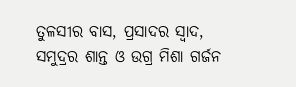ତୁଳସୀର ବାସ, ପ୍ରସାଦର ସ୍ୱାଦ, ସମୁଦ୍ରର ଶାନ୍ତ ଓ ଉଗ୍ର ମିଶା ଗର୍ଜନ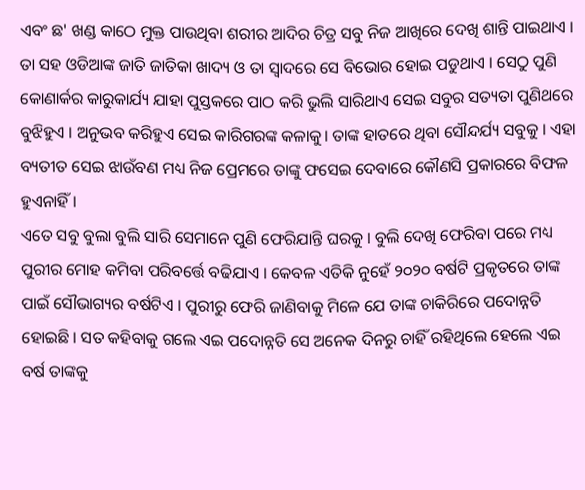ଏବଂ ଛ' ଖଣ୍ଡ କାଠେ ମୁକ୍ତ ପାଉଥିବା ଶରୀର ଆଦିର ଚିତ୍ର ସବୁ ନିଜ ଆଖିରେ ଦେଖି ଶାନ୍ତି ପାଇଥାଏ । ତା ସହ ଓଡିଆଙ୍କ ଜାତି ଜାତିକା ଖାଦ୍ୟ ଓ ତା ସ୍ୱାଦରେ ସେ ବିଭୋର ହୋଇ ପଡୁଥାଏ । ସେଠୁ ପୁଣି କୋଣାର୍କର କାରୁକାର୍ଯ୍ୟ ଯାହା ପୁସ୍ତକରେ ପାଠ କରି ଭୁଲି ସାରିଥାଏ ସେଇ ସବୁର ସତ୍ୟତା ପୁଣିଥରେ ବୁଝିହୁଏ । ଅନୁଭବ କରିହୁଏ ସେଇ କାରିଗରଙ୍କ କଳାକୁ। ତାଙ୍କ ହାତରେ ଥିବା ସୌନ୍ଦର୍ଯ୍ୟ ସବୁକୁ । ଏହା ବ୍ୟତୀତ ସେଇ ଝାଉଁବଣ ମଧ୍ୟ ନିଜ ପ୍ରେମରେ ତାଙ୍କୁ ଫସେଇ ଦେବାରେ କୌଣସି ପ୍ରକାରରେ ବିଫଳ ହୁଏନାହିଁ ।
ଏତେ ସବୁ ବୁଲା ବୁଲି ସାରି ସେମାନେ ପୁଣି ଫେରିଯାନ୍ତି ଘରକୁ । ବୁଲି ଦେଖି ଫେରିବା ପରେ ମଧ୍ୟ ପୁରୀର ମୋହ କମିବା ପରିବର୍ତ୍ତେ ବଢିଯାଏ । କେବଳ ଏତିକି ନୁହେଁ ୨୦୨୦ ବର୍ଷଟି ପ୍ରକୃତରେ ତାଙ୍କ ପାଇଁ ସୌଭାଗ୍ୟର ବର୍ଷଟିଏ । ପୁରୀରୁ ଫେରି ଜାଣିବାକୁ ମିଳେ ଯେ ତାଙ୍କ ଚାକିରିରେ ପଦୋନ୍ନତି ହୋଇଛି । ସତ କହିବାକୁ ଗଲେ ଏଇ ପଦୋନ୍ନତି ସେ ଅନେକ ଦିନରୁ ଚାହିଁ ରହିଥିଲେ ହେଲେ ଏଇ ବର୍ଷ ତାଙ୍କକୁ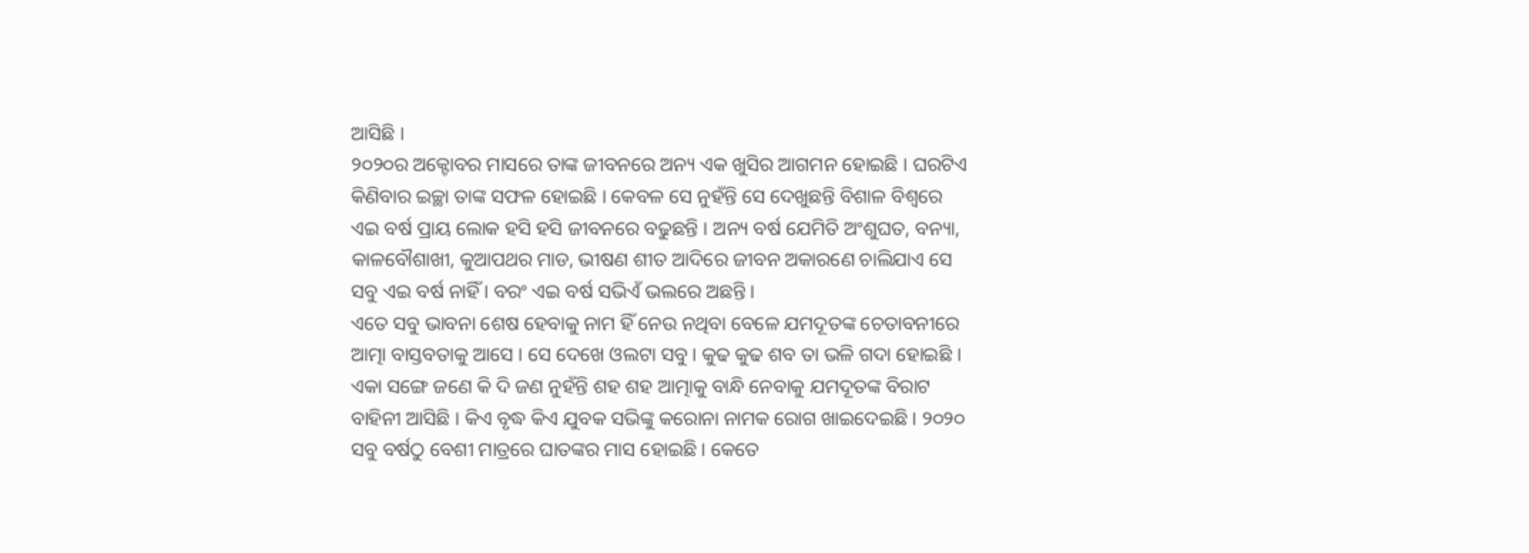ଆସିଛି ।
୨୦୨୦ର ଅକ୍ଟୋବର ମାସରେ ତାଙ୍କ ଜୀବନରେ ଅନ୍ୟ ଏକ ଖୁସିର ଆଗମନ ହୋଇଛି । ଘରଟିଏ କିଣିବାର ଇଚ୍ଛା ତାଙ୍କ ସଫଳ ହୋଇଛି । କେବଳ ସେ ନୁହଁନ୍ତି ସେ ଦେଖୁଛନ୍ତି ବିଶାଳ ବିଶ୍ଵରେ ଏଇ ବର୍ଷ ପ୍ରାୟ ଲୋକ ହସି ହସି ଜୀବନରେ ବଢୁଛନ୍ତି । ଅନ୍ୟ ବର୍ଷ ଯେମିତି ଅଂଶୁଘତ, ବନ୍ୟା, କାଳବୌଶାଖୀ, କୁଆପଥର ମାଡ, ଭୀଷଣ ଶୀତ ଆଦିରେ ଜୀବନ ଅକାରଣେ ଚାଲିଯାଏ ସେ ସବୁ ଏଇ ବର୍ଷ ନାହିଁ । ବରଂ ଏଇ ବର୍ଷ ସଭିଏଁ ଭଲରେ ଅଛନ୍ତି ।
ଏତେ ସବୁ ଭାବନା ଶେଷ ହେବାକୁ ନାମ ହିଁ ନେଉ ନଥିବା ବେଳେ ଯମଦୂତଙ୍କ ଚେତାବନୀରେ ଆତ୍ମା ବାସ୍ତବତାକୁ ଆସେ । ସେ ଦେଖେ ଓଲଟା ସବୁ । କୁଢ କୁଢ ଶବ ତା ଭଳି ଗଦା ହୋଇଛି । ଏକା ସଙ୍ଗେ ଜଣେ କି ଦି ଜଣ ନୁହଁନ୍ତି ଶହ ଶହ ଆତ୍ମାକୁ ବାନ୍ଧି ନେବାକୁ ଯମଦୂତଙ୍କ ବିରାଟ ବାହିନୀ ଆସିଛି । କିଏ ବୃଦ୍ଧ କିଏ ଯୁବକ ସଭିଙ୍କୁ କରୋନା ନାମକ ରୋଗ ଖାଇଦେଇଛି । ୨୦୨୦ ସବୁ ବର୍ଷଠୁ ବେଶୀ ମାତ୍ରରେ ଘାତଙ୍କର ମାସ ହୋଇଛି । କେତେ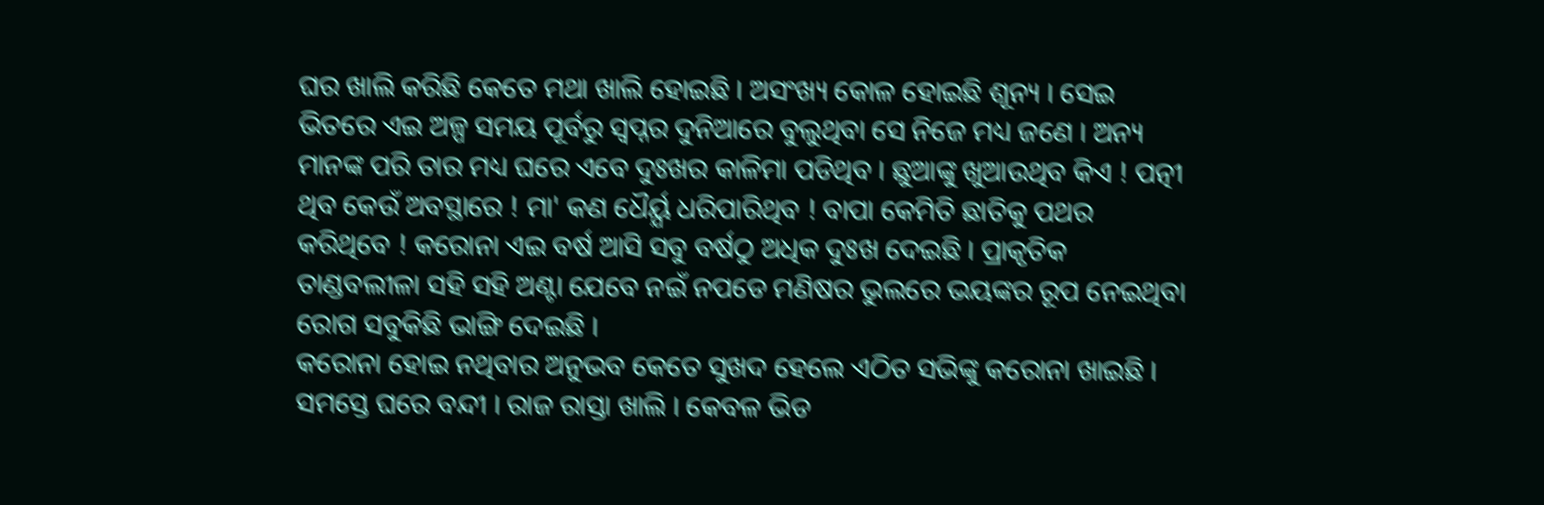ଘର ଖାଲି କରିଛି କେତେ ମଥା ଖାଲି ହୋଇଛି । ଅସଂଖ୍ୟ କୋଳ ହୋଇଛି ଶୂନ୍ୟ । ସେଇ ଭିତରେ ଏଇ ଅଳ୍ପ ସମୟ ପୂର୍ବରୁ ସ୍ୱପ୍ନର ଦୁନିଆରେ ବୁଲୁଥିବା ସେ ନିଜେ ମଧ୍ୟ ଜଣେ । ଅନ୍ୟ ମାନଙ୍କ ପରି ତାର ମଧ୍ୟ ଘରେ ଏବେ ଦୁଃଖର କାଳିମା ପଡିଥିବ । ଛୁଆଙ୍କୁ ଖୁଆଉଥିବ କିଏ ! ପତ୍ନୀ ଥିବ କେଉଁ ଅବସ୍ଥାରେ ! ମା' କଣ ଧୈର୍ୟ୍ଯ ଧରିପାରିଥିବ ! ବାପା କେମିତି ଛାତିକୁ ପଥର କରିଥିବେ ! କରୋନା ଏଇ ବର୍ଷ ଆସି ସବୁ ବର୍ଷଠୁ ଅଧିକ ଦୁଃଖ ଦେଇଛି । ପ୍ରାକୃତିକ ତାଣ୍ଡବଲୀଳା ସହି ସହି ଅଣ୍ଟା ଯେବେ ନଇଁ ନପଡେ ମଣିଷର ଭୁଲରେ ଭୟଙ୍କର ରୂପ ନେଇଥିବା ରୋଗ ସବୁକିଛି ଭାଙ୍ଗି ଦେଇଛି ।
କରୋନା ହୋଇ ନଥିବାର ଅନୁଭବ କେତେ ସୁଖଦ ହେଲେ ଏଠିତ ସଭିଙ୍କୁ କରୋନା ଖାଇଛି । ସମସ୍ତେ ଘରେ ବନ୍ଦୀ । ରାଜ ରାସ୍ତା ଖାଲି । କେବଳ ଭିଡ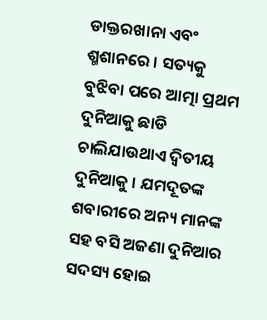ଡାକ୍ତରଖାନା ଏବଂ ଶ୍ମଶାନରେ । ସତ୍ୟକୁ ବୁଝିବା ପରେ ଆତ୍ମା ପ୍ରଥମ ଦୁନିଆକୁ ଛାଡି ଚାଲିଯାଉଥାଏ ଦ୍ୱିତୀୟ ଦୁନିଆକୁ । ଯମଦୂତଙ୍କ ଶବାରୀରେ ଅନ୍ୟ ମାନଙ୍କ ସହ ବସି ଅଜଣା ଦୁନିଆର ସଦସ୍ୟ ହୋଇ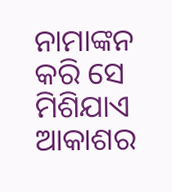ନାମାଙ୍କନ କରି ସେ ମିଶିଯାଏ ଆକାଶର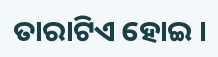ତାରାଟିଏ ହୋଇ ।